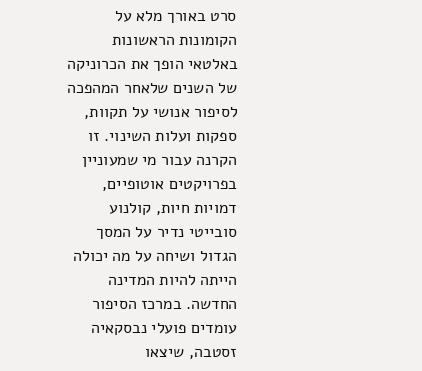סרט באורך מלא על הקומונות הראשונות באלטאי הופך את הכרוניקה של השנים שלאחר המהפכה לסיפור אנושי על תקוות, ספקות ועלות השינוי. זו הקרנה עבור מי שמעוניין בפרויקטים אוטופיים, דמויות חיות, קולנוע סובייטי נדיר על המסך הגדול ושיחה על מה יכולה הייתה להיות המדינה החדשה. במרכז הסיפור עומדים פועלי נבסקאיה זסטבה, שיצאו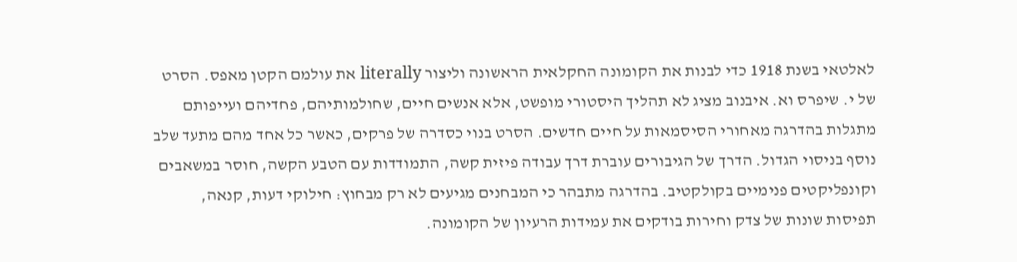לאלטאי בשנת 1918 כדי לבנות את הקומונה החקלאית הראשונה וליצור literally את עולמם הקטן מאפס. הסרט של י. שיפרס וא. איבנוב מציג לא תהליך היסטורי מופשט, אלא אנשים חיים, שחולמותיהם, פחדיהם ועייפותם מתגלות בהדרגה מאחורי הסיסמאות על חיים חדשים. הסרט בנוי כסדרה של פרקים, כאשר כל אחד מהם מתעד שלב נוסף בניסוי הגדול. הדרך של הגיבורים עוברת דרך עבודה פיזית קשה, התמודדות עם הטבע הקשה, חוסר במשאבים וקונפליקטים פנימיים בקולקטיב. בהדרגה מתבהר כי המבחנים מגיעים לא רק מבחוץ: חילוקי דעות, קנאה, תפיסות שונות של צדק וחירות בודקים את עמידות הרעיון של הקומונה.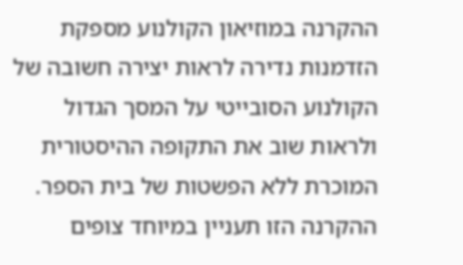ההקרנה במוזיאון הקולנוע מספקת הזדמנות נדירה לראות יצירה חשובה של הקולנוע הסובייטי על המסך הגדול ולראות שוב את התקופה ההיסטורית המוכרת ללא הפשטות של בית הספר. ההקרנה הזו תעניין במיוחד צופים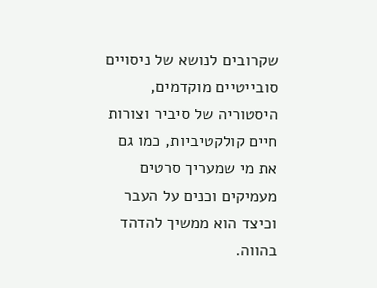שקרובים לנושא של ניסויים סובייטיים מוקדמים, היסטוריה של סיביר וצורות חיים קולקטיביות, כמו גם את מי שמעריך סרטים מעמיקים וכנים על העבר וכיצד הוא ממשיך להדהד בהווה.